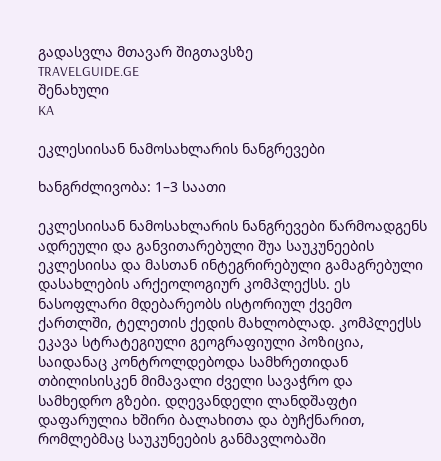გადასვლა მთავარ შიგთავსზე
TRAVELGUIDE.GE
შენახული
KA

ეკლესიისან ნამოსახლარის ნანგრევები

ხანგრძლივობა: 1–3 საათი

ეკლესიისან ნამოსახლარის ნანგრევები წარმოადგენს ადრეული და განვითარებული შუა საუკუნეების ეკლესიისა და მასთან ინტეგრირებული გამაგრებული დასახლების არქეოლოგიურ კომპლექსს. ეს ნასოფლარი მდებარეობს ისტორიულ ქვემო ქართლში, ტელეთის ქედის მახლობლად. კომპლექსს ეკავა სტრატეგიული გეოგრაფიული პოზიცია, საიდანაც კონტროლდებოდა სამხრეთიდან თბილისისკენ მიმავალი ძველი სავაჭრო და სამხედრო გზები. დღევანდელი ლანდშაფტი დაფარულია ხშირი ბალახითა და ბუჩქნარით, რომლებმაც საუკუნეების განმავლობაში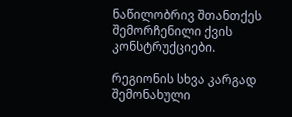ნაწილობრივ შთანთქეს შემორჩენილი ქვის კონსტრუქციები.

რეგიონის სხვა კარგად შემონახული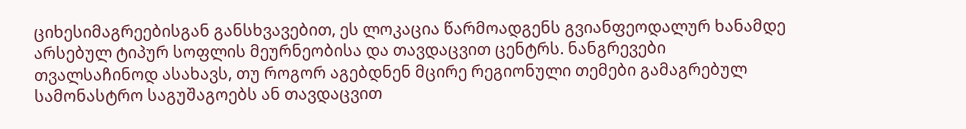ციხესიმაგრეებისგან განსხვავებით, ეს ლოკაცია წარმოადგენს გვიანფეოდალურ ხანამდე არსებულ ტიპურ სოფლის მეურნეობისა და თავდაცვით ცენტრს. ნანგრევები თვალსაჩინოდ ასახავს, თუ როგორ აგებდნენ მცირე რეგიონული თემები გამაგრებულ სამონასტრო საგუშაგოებს ან თავდაცვით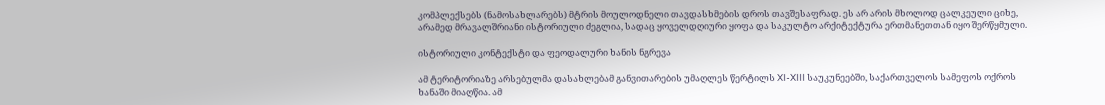კომპლექსებს (ნამოსახლარებს) მტრის მოულოდნელი თავდასხმების დროს თავშესაფრად. ეს არ არის მხოლოდ ცალკეული ციხე, არამედ მრავალშრიანი ისტორიული ძეგლია, სადაც ყოველდღიური ყოფა და საკულტო არქიტექტურა ერთმანეთთან იყო შერწყმული.

ისტორიული კონტექსტი და ფეოდალური ხანის ნგრევა

ამ ტერიტორიაზე არსებულმა დასახლებამ განვითარების უმაღლეს წერტილს XI-XIII საუკუნეებში, საქართველოს სამეფოს ოქროს ხანაში მიაღწია. ამ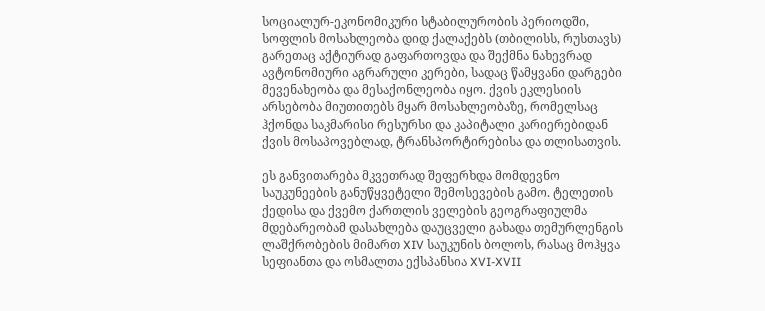სოციალურ-ეკონომიკური სტაბილურობის პერიოდში, სოფლის მოსახლეობა დიდ ქალაქებს (თბილისს, რუსთავს) გარეთაც აქტიურად გაფართოვდა და შექმნა ნახევრად ავტონომიური აგრარული კერები, სადაც წამყვანი დარგები მევენახეობა და მესაქონლეობა იყო. ქვის ეკლესიის არსებობა მიუთითებს მყარ მოსახლეობაზე, რომელსაც ჰქონდა საკმარისი რესურსი და კაპიტალი კარიერებიდან ქვის მოსაპოვებლად, ტრანსპორტირებისა და თლისათვის.

ეს განვითარება მკვეთრად შეფერხდა მომდევნო საუკუნეების განუწყვეტელი შემოსევების გამო. ტელეთის ქედისა და ქვემო ქართლის ველების გეოგრაფიულმა მდებარეობამ დასახლება დაუცველი გახადა თემურლენგის ლაშქრობების მიმართ XIV საუკუნის ბოლოს, რასაც მოჰყვა სეფიანთა და ოსმალთა ექსპანსია XVI-XVII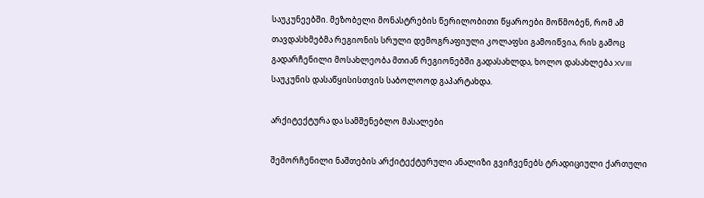საუკუნეებში. მეზობელი მონასტრების წერილობითი წყაროები მოწმობენ, რომ ამ თავდასხმებმა რეგიონის სრული დემოგრაფიული კოლაფსი გამოიწვია, რის გამოც გადარჩენილი მოსახლეობა მთიან რეგიონებში გადასახლდა, ხოლო დასახლება XVIII საუკუნის დასაწყისისთვის საბოლოოდ გაპარტახდა.

არქიტექტურა და სამშენებლო მასალები

შემორჩენილი ნაშთების არქიტექტურული ანალიზი გვიჩვენებს ტრადიციული ქართული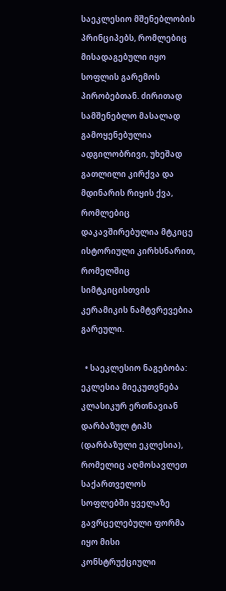საეკლესიო მშენებლობის პრინციპებს, რომლებიც მისადაგებული იყო სოფლის გარემოს პირობებთან. ძირითად სამშენებლო მასალად გამოყენებულია ადგილობრივი, უხეშად გათლილი კირქვა და მდინარის რიყის ქვა, რომლებიც დაკავშირებულია მტკიცე ისტორიული კირხსნარით, რომელშიც სიმტკიცისთვის კერამიკის ნამტვრევებია გარეული.

  • საეკლესიო ნაგებობა: ეკლესია მიეკუთვნება კლასიკურ ერთნავიან დარბაზულ ტიპს (დარბაზული ეკლესია), რომელიც აღმოსავლეთ საქართველოს სოფლებში ყველაზე გავრცელებული ფორმა იყო მისი კონსტრუქციული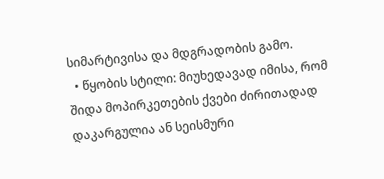სიმარტივისა და მდგრადობის გამო.
  • წყობის სტილი: მიუხედავად იმისა, რომ შიდა მოპირკეთების ქვები ძირითადად დაკარგულია ან სეისმური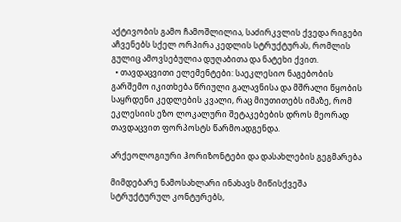აქტივობის გამო ჩამოშლილია, საძირკვლის ქვედა რიგები აჩვენებს სქელ ორპირა კედლის სტრუქტურას, რომლის გულიც ამოვსებულია დუღაბითა და ნატეხი ქვით.
  • თავდაცვითი ელემენტები: საეკლესიო ნაგებობის გარშემო იკითხება წრიული გალავნისა და მშრალი წყობის საყრდენი კედლების კვალი, რაც მიუთითებს იმაზე, რომ ეკლესიის ეზო ლოკალური შეტაკებების დროს მეორად თავდაცვით ფორპოსტს წარმოადგენდა.

არქეოლოგიური ჰორიზონტები და დასახლების გეგმარება

მიმდებარე ნამოსახლარი ინახავს მიწისქვეშა სტრუქტურულ კონტურებს,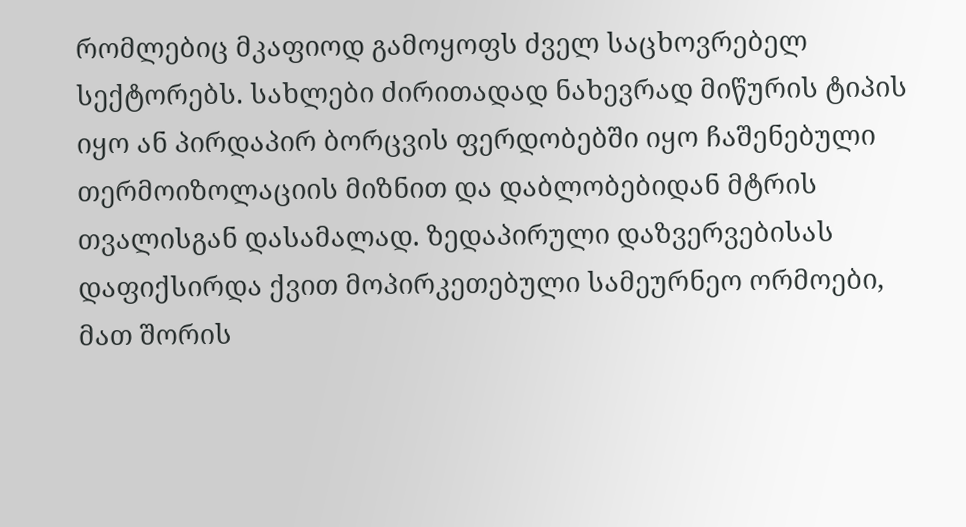რომლებიც მკაფიოდ გამოყოფს ძველ საცხოვრებელ სექტორებს. სახლები ძირითადად ნახევრად მიწურის ტიპის იყო ან პირდაპირ ბორცვის ფერდობებში იყო ჩაშენებული თერმოიზოლაციის მიზნით და დაბლობებიდან მტრის თვალისგან დასამალად. ზედაპირული დაზვერვებისას დაფიქსირდა ქვით მოპირკეთებული სამეურნეო ორმოები, მათ შორის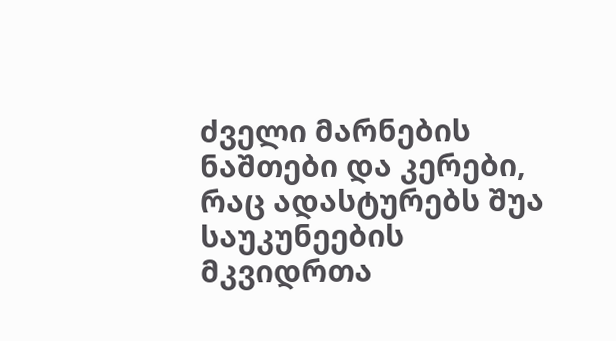ძველი მარნების ნაშთები და კერები, რაც ადასტურებს შუა საუკუნეების მკვიდრთა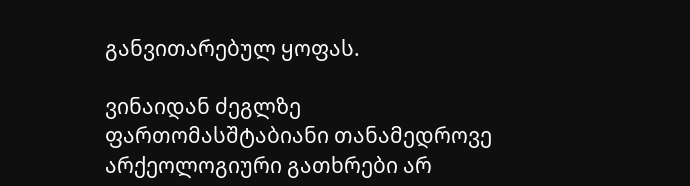განვითარებულ ყოფას.

ვინაიდან ძეგლზე ფართომასშტაბიანი თანამედროვე არქეოლოგიური გათხრები არ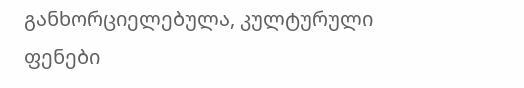განხორციელებულა, კულტურული ფენები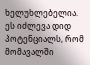ხელუხლებელია. ეს იძლევა დიდ პოტენციალს, რომ მომავალში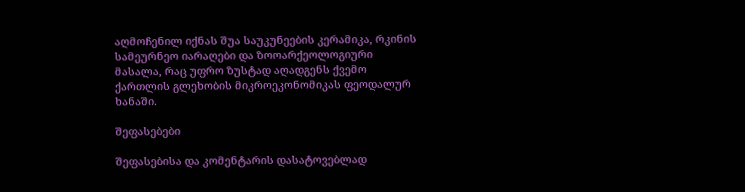აღმოჩენილ იქნას შუა საუკუნეების კერამიკა, რკინის სამეურნეო იარაღები და ზოოარქეოლოგიური მასალა, რაც უფრო ზუსტად აღადგენს ქვემო ქართლის გლეხობის მიკროეკონომიკას ფეოდალურ ხანაში.

შეფასებები

შეფასებისა და კომენტარის დასატოვებლად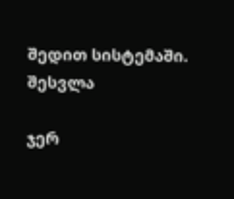შედით სისტემაში. შესვლა

ჯერ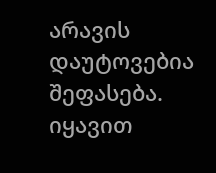არავის დაუტოვებია შეფასება. იყავით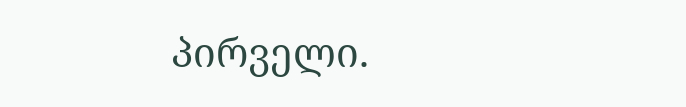პირველი.